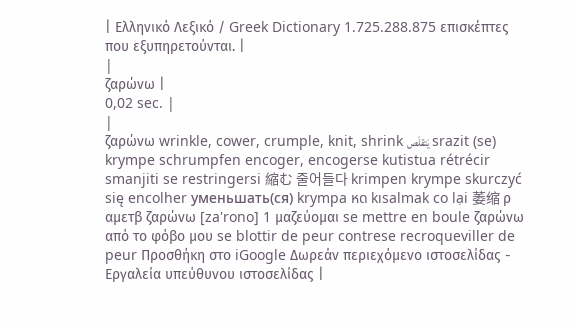| Ελληνικό Λεξικό / Greek Dictionary 1.725.288.875 επισκέπτες που εξυπηρετούνται. |
|
ζαρώνω |
0,02 sec. |
|
ζαρώνω wrinkle, cower, crumple, knit, shrink يَتقلَص srazit (se) krympe schrumpfen encoger, encogerse kutistua rétrécir smanjiti se restringersi 縮む 줄어들다 krimpen krympe skurczyć się encolher уменьшать(ся) krympa หด kısalmak co lại 萎缩 ρ αμετβ ζαρώνω [za'rono] 1 μαζεύομαι se mettre en boule ζαρώνω από το φόβο μου se blottir de peur contrese recroqueviller de peur Προσθήκη στο iGoogle Δωρεάν περιεχόμενο ιστοσελίδας - Εργαλεία υπεύθυνου ιστοσελίδας |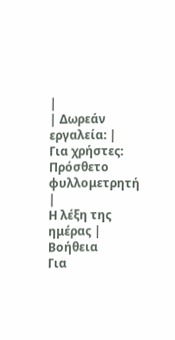|
| Δωρεάν εργαλεία: |
Για χρήστες:
Πρόσθετο φυλλομετρητή |
Η λέξη της ημέρας |
Βοήθεια
Για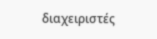διαχειριστές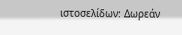ιστοσελίδων: Δωρεάν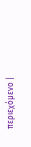περιεχόμενο |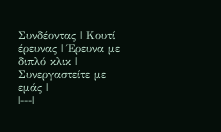Συνδέοντας | Κουτί έρευνας | Έρευνα με διπλό κλικ | Συνεργαστείτε με εμάς |
|---|